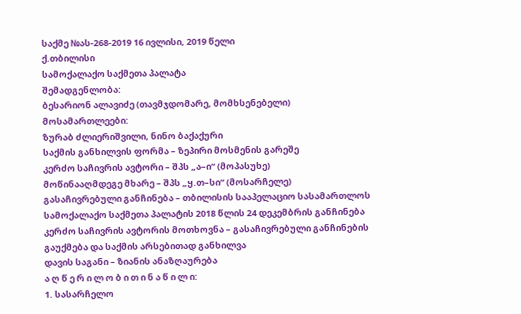საქმე №ას-268-2019 16 ივლისი, 2019 წელი
ქ.თბილისი
სამოქალაქო საქმეთა პალატა
შემადგენლობა:
ბესარიონ ალავიძე (თავმჯდომარე, მომხსენებელი)
მოსამართლეები:
ზურაბ ძლიერიშვილი, ნინო ბაქაქური
საქმის განხილვის ფორმა – ზეპირი მოსმენის გარეშე
კერძო საჩივრის ავტორი – შპს „ა–ი“ (მოპასუხე)
მოწინააღმდეგე მხარე – შპს „ყ.თ–სი“ (მოსარჩელე)
გასაჩივრებული განჩინება – თბილისის სააპელაციო სასამართლოს სამოქალაქო საქმეთა პალატის 2018 წლის 24 დეკემბრის განჩინება
კერძო საჩივრის ავტორის მოთხოვნა – გასაჩივრებული განჩინების გაუქმება და საქმის არსებითად განხილვა
დავის საგანი – ზიანის ანაზღაურება
ა ღ წ ე რ ი ლ ო ბ ი თ ი ნ ა წ ი ლ ი:
1. სასარჩელო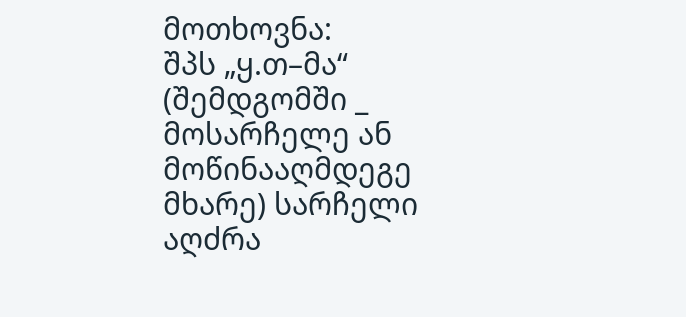მოთხოვნა:
შპს „ყ.თ–მა“ (შემდგომში _ მოსარჩელე ან მოწინააღმდეგე მხარე) სარჩელი აღძრა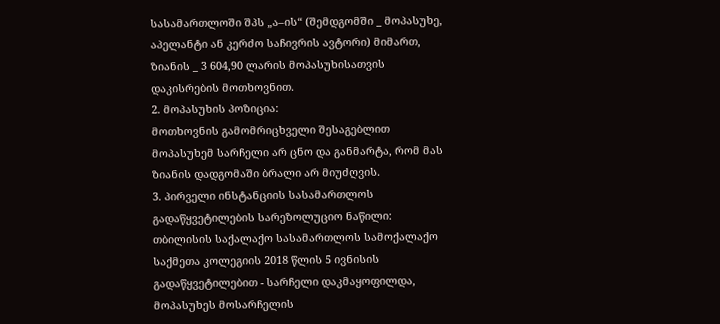სასამართლოში შპს „ა–ის“ (შემდგომში _ მოპასუხე, აპელანტი ან კერძო საჩივრის ავტორი) მიმართ, ზიანის _ 3 604,90 ლარის მოპასუხისათვის დაკისრების მოთხოვნით.
2. მოპასუხის პოზიცია:
მოთხოვნის გამომრიცხველი შესაგებლით მოპასუხემ სარჩელი არ ცნო და განმარტა, რომ მას ზიანის დადგომაში ბრალი არ მიუძღვის.
3. პირველი ინსტანციის სასამართლოს გადაწყვეტილების სარეზოლუციო ნაწილი:
თბილისის საქალაქო სასამართლოს სამოქალაქო საქმეთა კოლეგიის 2018 წლის 5 ივნისის გადაწყვეტილებით - სარჩელი დაკმაყოფილდა, მოპასუხეს მოსარჩელის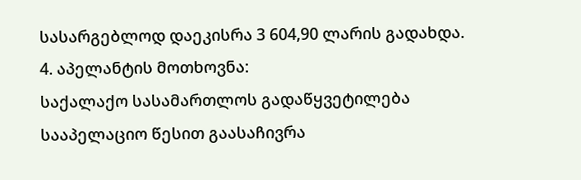სასარგებლოდ დაეკისრა 3 604,90 ლარის გადახდა.
4. აპელანტის მოთხოვნა:
საქალაქო სასამართლოს გადაწყვეტილება სააპელაციო წესით გაასაჩივრა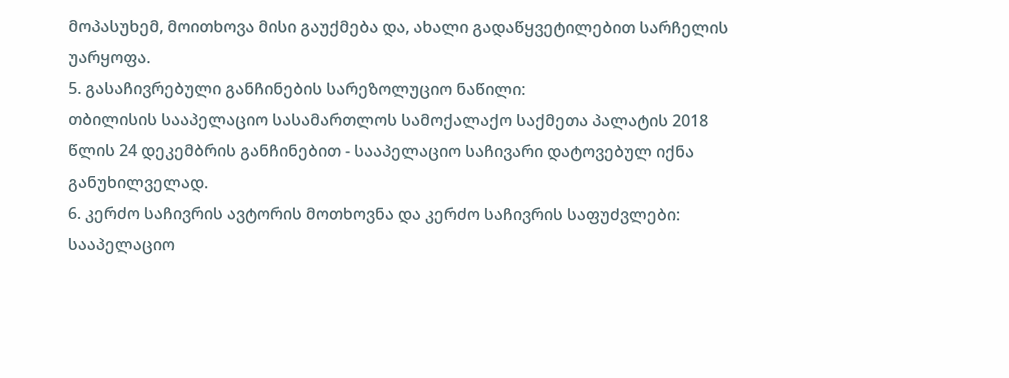მოპასუხემ, მოითხოვა მისი გაუქმება და, ახალი გადაწყვეტილებით სარჩელის უარყოფა.
5. გასაჩივრებული განჩინების სარეზოლუციო ნაწილი:
თბილისის სააპელაციო სასამართლოს სამოქალაქო საქმეთა პალატის 2018 წლის 24 დეკემბრის განჩინებით - სააპელაციო საჩივარი დატოვებულ იქნა განუხილველად.
6. კერძო საჩივრის ავტორის მოთხოვნა და კერძო საჩივრის საფუძვლები:
სააპელაციო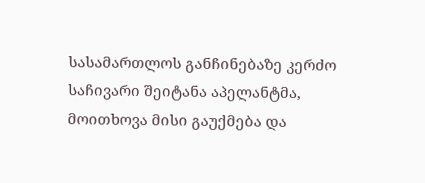სასამართლოს განჩინებაზე კერძო საჩივარი შეიტანა აპელანტმა, მოითხოვა მისი გაუქმება და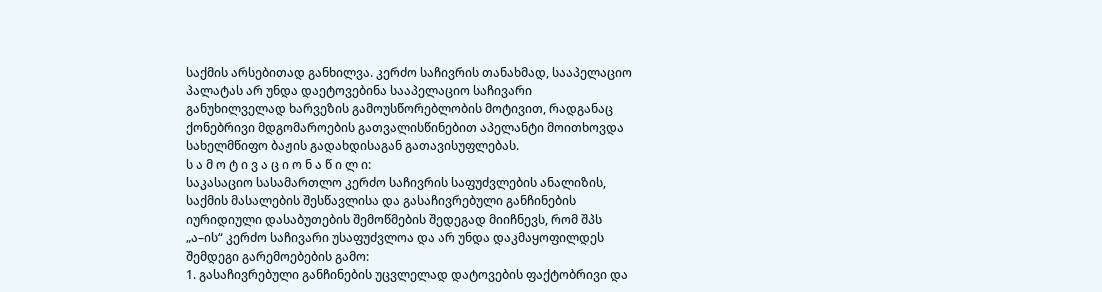საქმის არსებითად განხილვა. კერძო საჩივრის თანახმად, სააპელაციო პალატას არ უნდა დაეტოვებინა სააპელაციო საჩივარი განუხილველად ხარვეზის გამოუსწორებლობის მოტივით, რადგანაც ქონებრივი მდგომაროების გათვალისწინებით აპელანტი მოითხოვდა სახელმწიფო ბაჟის გადახდისაგან გათავისუფლებას.
ს ა მ ო ტ ი ვ ა ც ი ო ნ ა წ ი ლ ი:
საკასაციო სასამართლო კერძო საჩივრის საფუძვლების ანალიზის, საქმის მასალების შესწავლისა და გასაჩივრებული განჩინების იურიდიული დასაბუთების შემოწმების შედეგად მიიჩნევს, რომ შპს „ა–ის“ კერძო საჩივარი უსაფუძვლოა და არ უნდა დაკმაყოფილდეს შემდეგი გარემოებების გამო:
1. გასაჩივრებული განჩინების უცვლელად დატოვების ფაქტობრივი და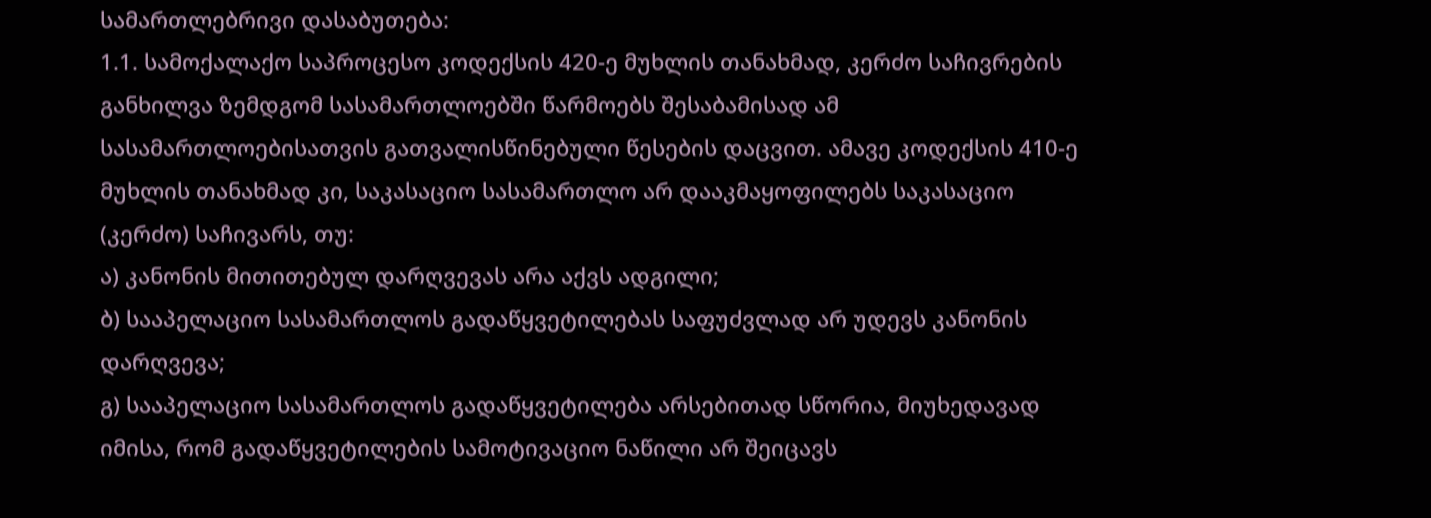სამართლებრივი დასაბუთება:
1.1. სამოქალაქო საპროცესო კოდექსის 420-ე მუხლის თანახმად, კერძო საჩივრების განხილვა ზემდგომ სასამართლოებში წარმოებს შესაბამისად ამ სასამართლოებისათვის გათვალისწინებული წესების დაცვით. ამავე კოდექსის 410-ე მუხლის თანახმად კი, საკასაციო სასამართლო არ დააკმაყოფილებს საკასაციო (კერძო) საჩივარს, თუ:
ა) კანონის მითითებულ დარღვევას არა აქვს ადგილი;
ბ) სააპელაციო სასამართლოს გადაწყვეტილებას საფუძვლად არ უდევს კანონის დარღვევა;
გ) სააპელაციო სასამართლოს გადაწყვეტილება არსებითად სწორია, მიუხედავად იმისა, რომ გადაწყვეტილების სამოტივაციო ნაწილი არ შეიცავს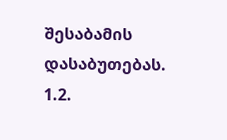შესაბამის დასაბუთებას.
1.2.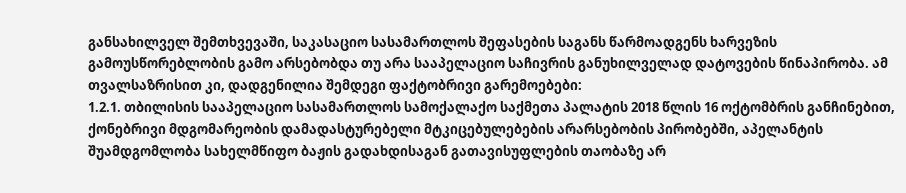განსახილველ შემთხვევაში, საკასაციო სასამართლოს შეფასების საგანს წარმოადგენს ხარვეზის გამოუსწორებლობის გამო არსებობდა თუ არა სააპელაციო საჩივრის განუხილველად დატოვების წინაპირობა. ამ თვალსაზრისით კი, დადგენილია შემდეგი ფაქტობრივი გარემოებები:
1.2.1. თბილისის სააპელაციო სასამართლოს სამოქალაქო საქმეთა პალატის 2018 წლის 16 ოქტომბრის განჩინებით, ქონებრივი მდგომარეობის დამადასტურებელი მტკიცებულებების არარსებობის პირობებში, აპელანტის შუამდგომლობა სახელმწიფო ბაჟის გადახდისაგან გათავისუფლების თაობაზე არ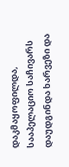დაკმაყოფილდა, სააპელაციო საჩივარს დაუდგინდა ხარვეზი და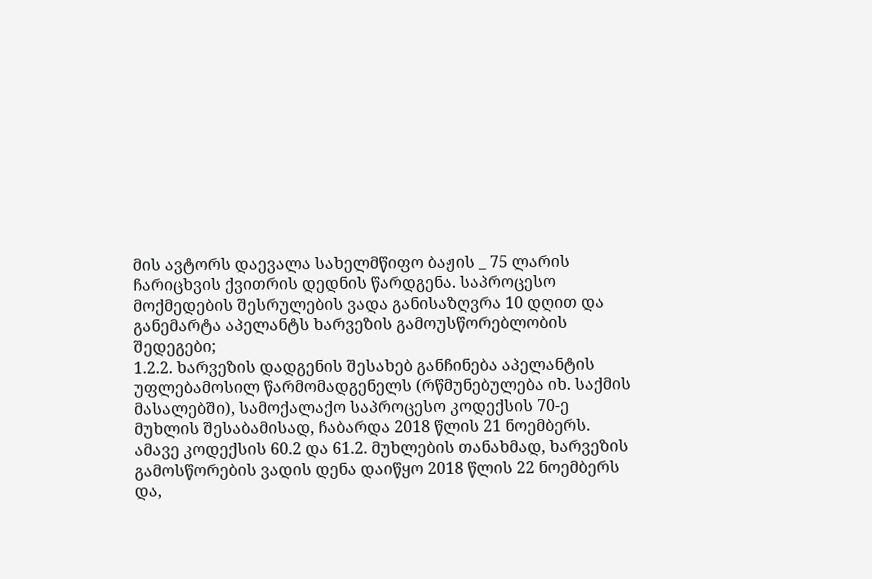მის ავტორს დაევალა სახელმწიფო ბაჟის _ 75 ლარის ჩარიცხვის ქვითრის დედნის წარდგენა. საპროცესო მოქმედების შესრულების ვადა განისაზღვრა 10 დღით და განემარტა აპელანტს ხარვეზის გამოუსწორებლობის შედეგები;
1.2.2. ხარვეზის დადგენის შესახებ განჩინება აპელანტის უფლებამოსილ წარმომადგენელს (რწმუნებულება იხ. საქმის მასალებში), სამოქალაქო საპროცესო კოდექსის 70-ე მუხლის შესაბამისად, ჩაბარდა 2018 წლის 21 ნოემბერს. ამავე კოდექსის 60.2 და 61.2. მუხლების თანახმად, ხარვეზის გამოსწორების ვადის დენა დაიწყო 2018 წლის 22 ნოემბერს და,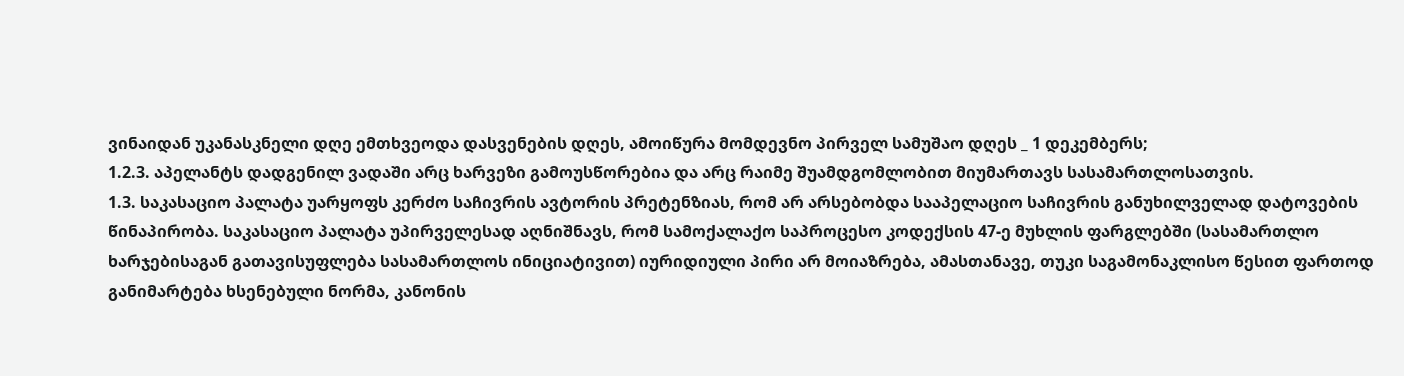ვინაიდან უკანასკნელი დღე ემთხვეოდა დასვენების დღეს, ამოიწურა მომდევნო პირველ სამუშაო დღეს _ 1 დეკემბერს;
1.2.3. აპელანტს დადგენილ ვადაში არც ხარვეზი გამოუსწორებია და არც რაიმე შუამდგომლობით მიუმართავს სასამართლოსათვის.
1.3. საკასაციო პალატა უარყოფს კერძო საჩივრის ავტორის პრეტენზიას, რომ არ არსებობდა სააპელაციო საჩივრის განუხილველად დატოვების წინაპირობა. საკასაციო პალატა უპირველესად აღნიშნავს, რომ სამოქალაქო საპროცესო კოდექსის 47-ე მუხლის ფარგლებში (სასამართლო ხარჯებისაგან გათავისუფლება სასამართლოს ინიციატივით) იურიდიული პირი არ მოიაზრება, ამასთანავე, თუკი საგამონაკლისო წესით ფართოდ განიმარტება ხსენებული ნორმა, კანონის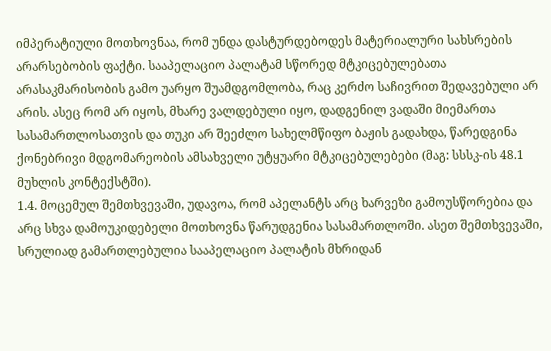იმპერატიული მოთხოვნაა, რომ უნდა დასტურდებოდეს მატერიალური სახსრების არარსებობის ფაქტი. სააპელაციო პალატამ სწორედ მტკიცებულებათა არასაკმარისობის გამო უარყო შუამდგომლობა, რაც კერძო საჩივრით შედავებული არ არის. ასეც რომ არ იყოს, მხარე ვალდებული იყო, დადგენილ ვადაში მიემართა სასამართლოსათვის და თუკი არ შეეძლო სახელმწიფო ბაჟის გადახდა, წარედგინა ქონებრივი მდგომარეობის ამსახველი უტყუარი მტკიცებულებები (მაგ: სსსკ-ის 48.1 მუხლის კონტექსტში).
1.4. მოცემულ შემთხვევაში, უდავოა, რომ აპელანტს არც ხარვეზი გამოუსწორებია და არც სხვა დამოუკიდებელი მოთხოვნა წარუდგენია სასამართლოში. ასეთ შემთხვევაში, სრულიად გამართლებულია სააპელაციო პალატის მხრიდან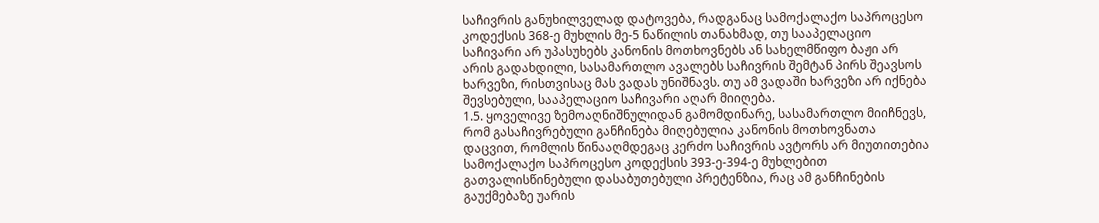საჩივრის განუხილველად დატოვება, რადგანაც სამოქალაქო საპროცესო კოდექსის 368-ე მუხლის მე-5 ნაწილის თანახმად, თუ სააპელაციო საჩივარი არ უპასუხებს კანონის მოთხოვნებს ან სახელმწიფო ბაჟი არ არის გადახდილი, სასამართლო ავალებს საჩივრის შემტან პირს შეავსოს ხარვეზი, რისთვისაც მას ვადას უნიშნავს. თუ ამ ვადაში ხარვეზი არ იქნება შევსებული, სააპელაციო საჩივარი აღარ მიიღება.
1.5. ყოველივე ზემოაღნიშნულიდან გამომდინარე, სასამართლო მიიჩნევს, რომ გასაჩივრებული განჩინება მიღებულია კანონის მოთხოვნათა დაცვით, რომლის წინააღმდეგაც კერძო საჩივრის ავტორს არ მიუთითებია სამოქალაქო საპროცესო კოდექსის 393-ე-394-ე მუხლებით გათვალისწინებული დასაბუთებული პრეტენზია, რაც ამ განჩინების გაუქმებაზე უარის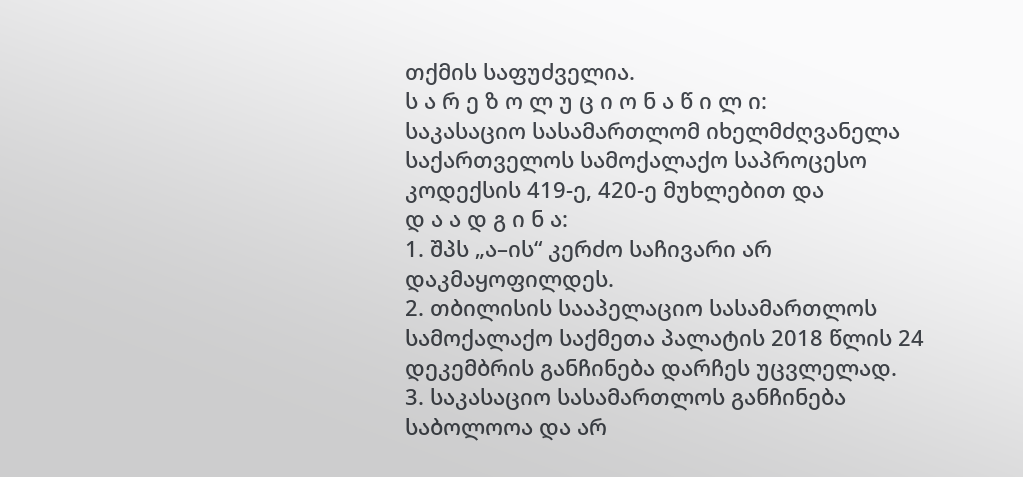თქმის საფუძველია.
ს ა რ ე ზ ო ლ უ ც ი ო ნ ა წ ი ლ ი:
საკასაციო სასამართლომ იხელმძღვანელა საქართველოს სამოქალაქო საპროცესო კოდექსის 419-ე, 420-ე მუხლებით და
დ ა ა დ გ ი ნ ა:
1. შპს „ა–ის“ კერძო საჩივარი არ დაკმაყოფილდეს.
2. თბილისის სააპელაციო სასამართლოს სამოქალაქო საქმეთა პალატის 2018 წლის 24 დეკემბრის განჩინება დარჩეს უცვლელად.
3. საკასაციო სასამართლოს განჩინება საბოლოოა და არ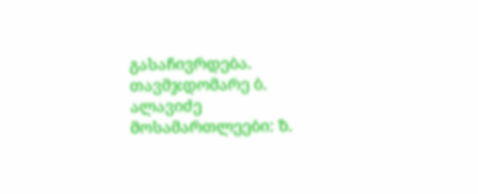გასაჩივრდება.
თავმჯდომარე ბ. ალავიძე
მოსამართლეები: ზ.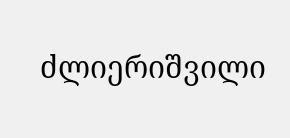ძლიერიშვილი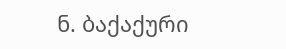ნ. ბაქაქური